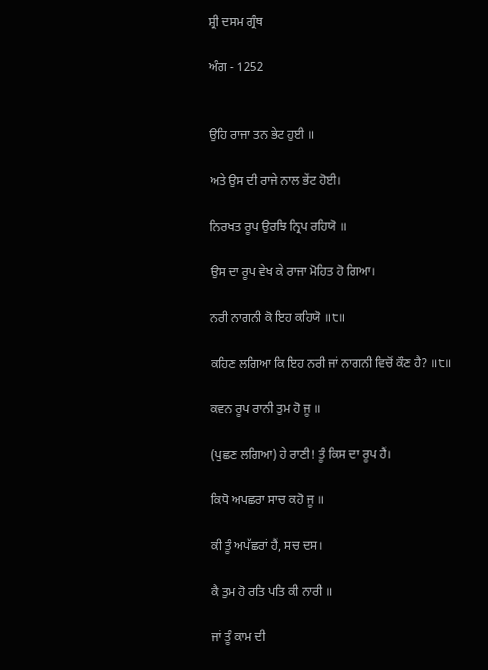ਸ਼੍ਰੀ ਦਸਮ ਗ੍ਰੰਥ

ਅੰਗ - 1252


ਉਹਿ ਰਾਜਾ ਤਨ ਭੇਟ ਹੁਈ ॥

ਅਤੇ ਉਸ ਦੀ ਰਾਜੇ ਨਾਲ ਭੇਂਟ ਹੋਈ।

ਨਿਰਖਤ ਰੂਪ ਉਰਝਿ ਨ੍ਰਿਪ ਰਹਿਯੋ ॥

ਉਸ ਦਾ ਰੂਪ ਵੇਖ ਕੇ ਰਾਜਾ ਮੋਹਿਤ ਹੋ ਗਿਆ।

ਨਰੀ ਨਾਗਨੀ ਕੋ ਇਹ ਕਹਿਯੋ ॥੮॥

ਕਹਿਣ ਲਗਿਆ ਕਿ ਇਹ ਨਰੀ ਜਾਂ ਨਾਗਨੀ ਵਿਚੋਂ ਕੌਣ ਹੈ? ॥੮॥

ਕਵਨ ਰੂਪ ਰਾਨੀ ਤੁਮ ਹੋ ਜੂ ॥

(ਪੁਛਣ ਲਗਿਆ) ਹੇ ਰਾਣੀ! ਤੂੰ ਕਿਸ ਦਾ ਰੂਪ ਹੈਂ।

ਕਿਧੋ ਅਪਛਰਾ ਸਾਚ ਕਹੋ ਜੂ ॥

ਕੀ ਤੂੰ ਅਪੱਛਰਾਂ ਹੈਂ, ਸਚ ਦਸ।

ਕੈ ਤੁਮ ਹੋ ਰਤਿ ਪਤਿ ਕੀ ਨਾਰੀ ॥

ਜਾਂ ਤੂੰ ਕਾਮ ਦੀ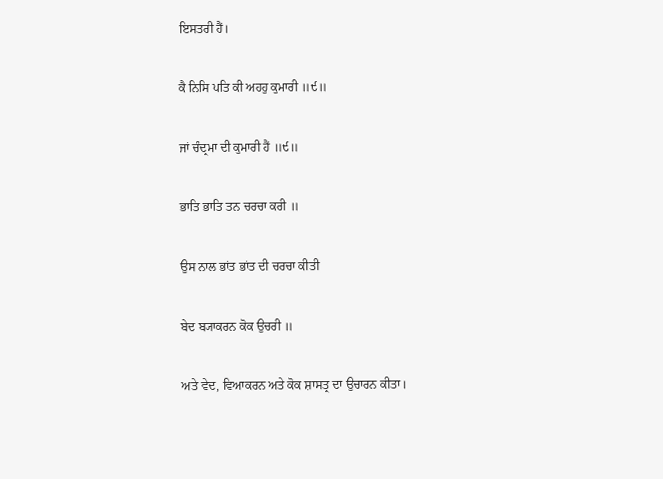ਇਸਤਰੀ ਹੈਂ।

ਕੈ ਨਿਸਿ ਪਤਿ ਕੀ ਅਹਹੁ ਕੁਮਾਰੀ ॥੯॥

ਜਾਂ ਚੰਦ੍ਰਮਾ ਦੀ ਕੁਮਾਰੀ ਹੈਂ ॥੯॥

ਭਾਤਿ ਭਾਤਿ ਤਨ ਚਰਚਾ ਕਰੀ ॥

ਉਸ ਨਾਲ ਭਾਂਤ ਭਾਂਤ ਦੀ ਚਰਚਾ ਕੀਤੀ

ਬੇਦ ਬ੍ਯਾਕਰਨ ਕੋਕ ਉਚਰੀ ॥

ਅਤੇ ਵੇਦ, ਵਿਆਕਰਨ ਅਤੇ ਕੋਕ ਸ਼ਾਸਤ੍ਰ ਦਾ ਉਚਾਰਨ ਕੀਤਾ।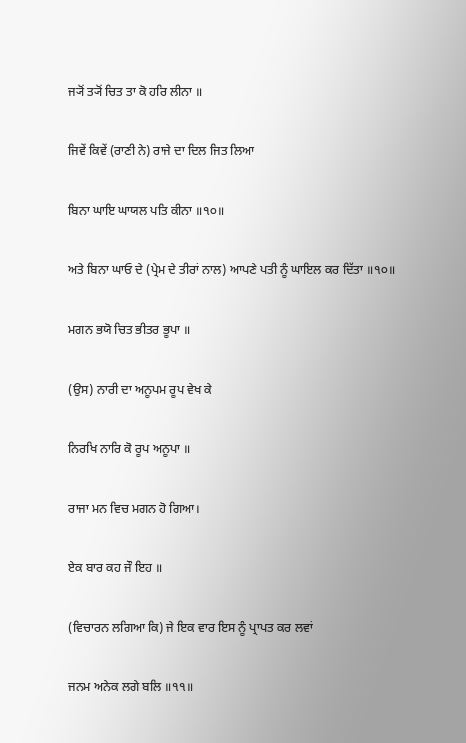ਜ੍ਯੋਂ ਤ੍ਯੋਂ ਚਿਤ ਤਾ ਕੋ ਹਰਿ ਲੀਨਾ ॥

ਜਿਵੇਂ ਕਿਵੇਂ (ਰਾਣੀ ਨੇ) ਰਾਜੇ ਦਾ ਦਿਲ ਜਿਤ ਲਿਆ

ਬਿਨਾ ਘਾਇ ਘਾਯਲ ਪਤਿ ਕੀਨਾ ॥੧੦॥

ਅਤੇ ਬਿਨਾ ਘਾਓ ਦੇ (ਪ੍ਰੇਮ ਦੇ ਤੀਰਾਂ ਨਾਲ) ਆਪਣੇ ਪਤੀ ਨੂੰ ਘਾਇਲ ਕਰ ਦਿੱਤਾ ॥੧੦॥

ਮਗਨ ਭਯੋ ਚਿਤ ਭੀਤਰ ਭੂਪਾ ॥

(ਉਸ) ਨਾਰੀ ਦਾ ਅਨੂਪਮ ਰੂਪ ਵੇਖ ਕੇ

ਨਿਰਖਿ ਨਾਰਿ ਕੋ ਰੂਪ ਅਨੂਪਾ ॥

ਰਾਜਾ ਮਨ ਵਿਚ ਮਗਨ ਹੋ ਗਿਆ।

ਏਕ ਬਾਰ ਕਹ ਜੌ ਇਹ ॥

(ਵਿਚਾਰਨ ਲਗਿਆ ਕਿ) ਜੇ ਇਕ ਵਾਰ ਇਸ ਨੂੰ ਪ੍ਰਾਪਤ ਕਰ ਲਵਾਂ

ਜਨਮ ਅਨੇਕ ਲਗੇ ਬਲਿ ॥੧੧॥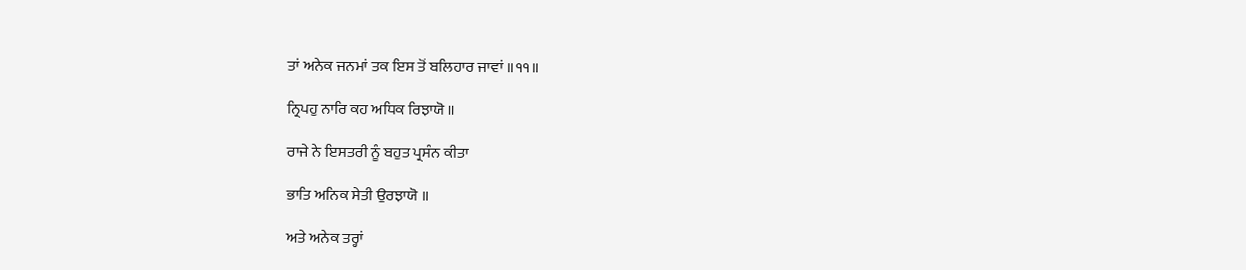ਤਾਂ ਅਨੇਕ ਜਨਮਾਂ ਤਕ ਇਸ ਤੋਂ ਬਲਿਹਾਰ ਜਾਵਾਂ ॥੧੧॥

ਨ੍ਰਿਪਹੁ ਨਾਰਿ ਕਹ ਅਧਿਕ ਰਿਝਾਯੋ ॥

ਰਾਜੇ ਨੇ ਇਸਤਰੀ ਨੂੰ ਬਹੁਤ ਪ੍ਰਸੰਨ ਕੀਤਾ

ਭਾਤਿ ਅਨਿਕ ਸੇਤੀ ਉਰਝਾਯੋ ॥

ਅਤੇ ਅਨੇਕ ਤਰ੍ਹਾਂ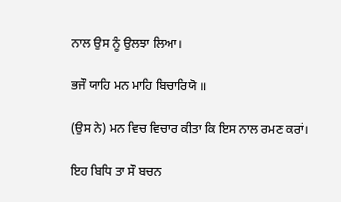ਨਾਲ ਉਸ ਨੂੰ ਉਲਝਾ ਲਿਆ।

ਭਜੌ ਯਾਹਿ ਮਨ ਮਾਹਿ ਬਿਚਾਰਿਯੋ ॥

(ਉਸ ਨੇ) ਮਨ ਵਿਚ ਵਿਚਾਰ ਕੀਤਾ ਕਿ ਇਸ ਨਾਲ ਰਮਣ ਕਰਾਂ।

ਇਹ ਬਿਧਿ ਤਾ ਸੌ ਬਚਨ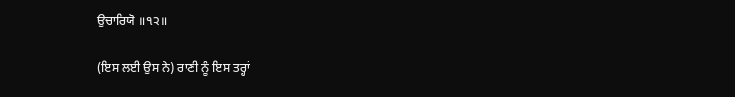ਉਚਾਰਿਯੋ ॥੧੨॥

(ਇਸ ਲਈ ਉਸ ਨੇ) ਰਾਣੀ ਨੂੰ ਇਸ ਤਰ੍ਹਾਂ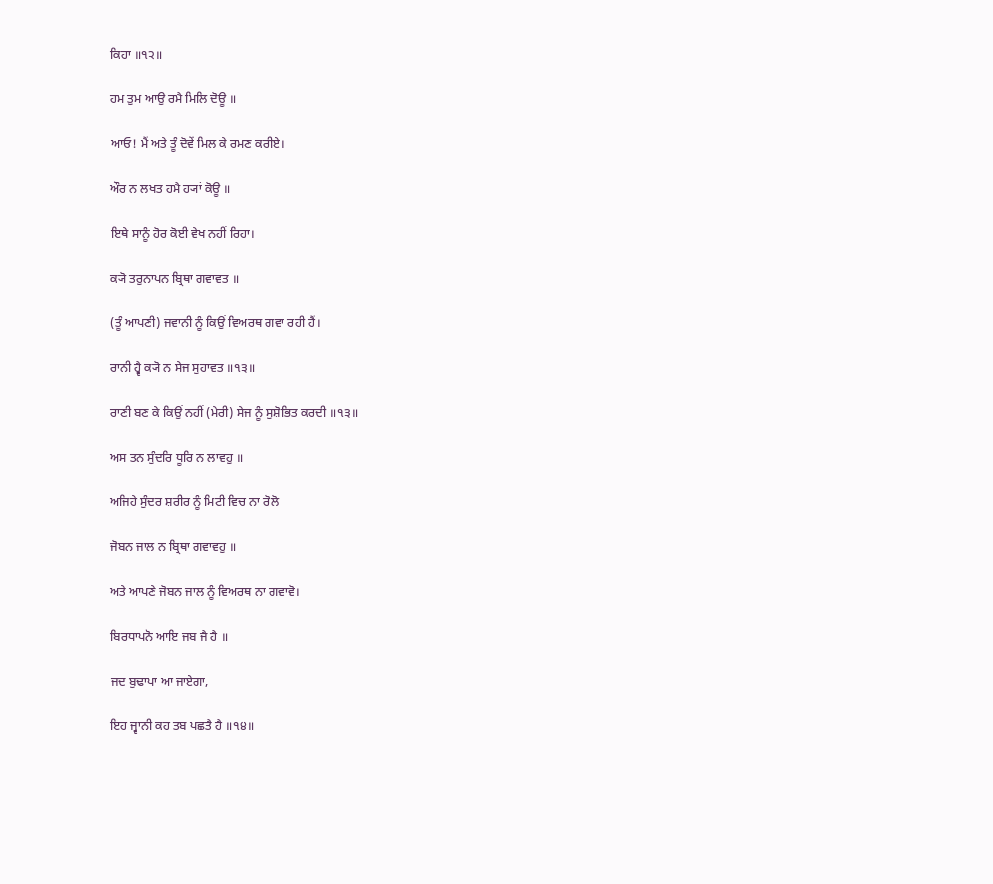ਕਿਹਾ ॥੧੨॥

ਹਮ ਤੁਮ ਆਉ ਰਮੈ ਮਿਲਿ ਦੋਊ ॥

ਆਓ! ਮੈਂ ਅਤੇ ਤੂੰ ਦੋਵੇਂ ਮਿਲ ਕੇ ਰਮਣ ਕਰੀਏ।

ਔਰ ਨ ਲਖਤ ਹਮੈ ਹ੍ਯਾਂ ਕੋਊ ॥

ਇਥੇ ਸਾਨੂੰ ਹੋਰ ਕੋਈ ਵੇਖ ਨਹੀਂ ਰਿਹਾ।

ਕ੍ਯੋ ਤਰੁਨਾਪਨ ਬ੍ਰਿਥਾ ਗਵਾਵਤ ॥

(ਤੂੰ ਆਪਣੀ) ਜਵਾਨੀ ਨੂੰ ਕਿਉਂ ਵਿਅਰਥ ਗਵਾ ਰਹੀ ਹੈਂ।

ਰਾਨੀ ਹ੍ਵੈ ਕ੍ਯੋ ਨ ਸੇਜ ਸੁਹਾਵਤ ॥੧੩॥

ਰਾਣੀ ਬਣ ਕੇ ਕਿਉਂ ਨਹੀਂ (ਮੇਰੀ) ਸੇਜ ਨੂੰ ਸੁਸ਼ੋਭਿਤ ਕਰਦੀ ॥੧੩॥

ਅਸ ਤਨ ਸੁੰਦਰਿ ਧੂਰਿ ਨ ਲਾਵਹੁ ॥

ਅਜਿਹੇ ਸੁੰਦਰ ਸ਼ਰੀਰ ਨੂੰ ਮਿਟੀ ਵਿਚ ਨਾ ਰੋਲੋ

ਜੋਬਨ ਜਾਲ ਨ ਬ੍ਰਿਥਾ ਗਵਾਵਹੁ ॥

ਅਤੇ ਆਪਣੇ ਜੋਬਨ ਜਾਲ ਨੂੰ ਵਿਅਰਥ ਨਾ ਗਵਾਵੋ।

ਬਿਰਧਾਪਨੋ ਆਇ ਜਬ ਜੈ ਹੈ ॥

ਜਦ ਬੁਢਾਪਾ ਆ ਜਾਏਗਾ,

ਇਹ ਜ੍ਵਾਨੀ ਕਹ ਤਬ ਪਛਤੈ ਹੈ ॥੧੪॥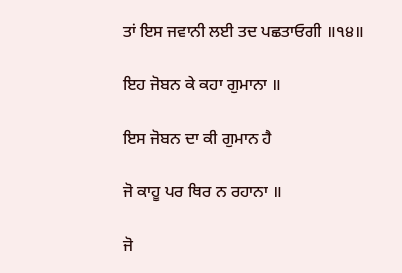ਤਾਂ ਇਸ ਜਵਾਨੀ ਲਈ ਤਦ ਪਛਤਾਓਗੀ ॥੧੪॥

ਇਹ ਜੋਬਨ ਕੇ ਕਹਾ ਗੁਮਾਨਾ ॥

ਇਸ ਜੋਬਨ ਦਾ ਕੀ ਗੁਮਾਨ ਹੈ

ਜੋ ਕਾਹੂ ਪਰ ਥਿਰ ਨ ਰਹਾਨਾ ॥

ਜੋ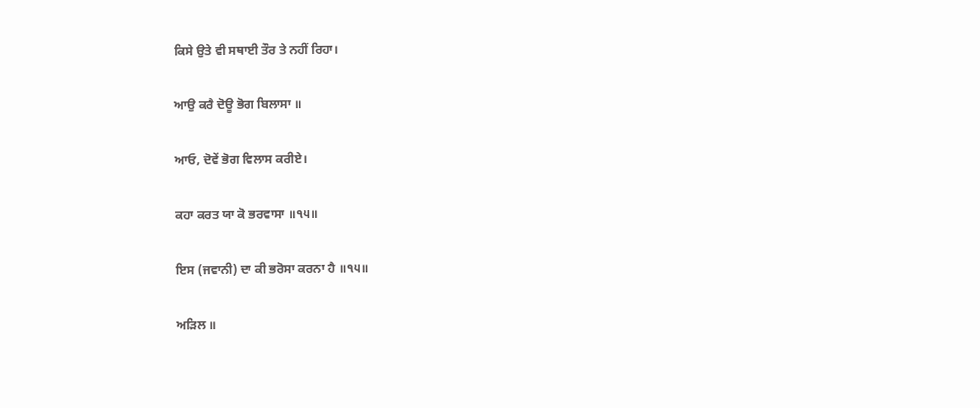ਕਿਸੇ ਉਤੇ ਵੀ ਸਥਾਈ ਤੌਰ ਤੇ ਨਹੀਂ ਰਿਹਾ।

ਆਉ ਕਰੈ ਦੋਊ ਭੋਗ ਬਿਲਾਸਾ ॥

ਆਓ, ਦੋਵੇਂ ਭੋਗ ਵਿਲਾਸ ਕਰੀਏ।

ਕਹਾ ਕਰਤ ਯਾ ਕੋ ਭਰਵਾਸਾ ॥੧੫॥

ਇਸ (ਜਵਾਨੀ) ਦਾ ਕੀ ਭਰੋਸਾ ਕਰਨਾ ਹੈ ॥੧੫॥

ਅੜਿਲ ॥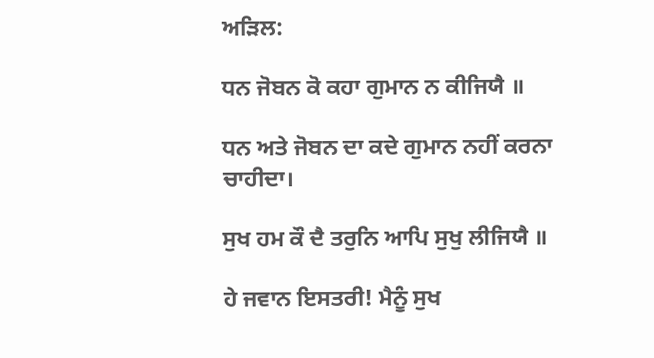ਅੜਿਲ:

ਧਨ ਜੋਬਨ ਕੋ ਕਹਾ ਗੁਮਾਨ ਨ ਕੀਜਿਯੈ ॥

ਧਨ ਅਤੇ ਜੋਬਨ ਦਾ ਕਦੇ ਗੁਮਾਨ ਨਹੀਂ ਕਰਨਾ ਚਾਹੀਦਾ।

ਸੁਖ ਹਮ ਕੌ ਦੈ ਤਰੁਨਿ ਆਪਿ ਸੁਖੁ ਲੀਜਿਯੈ ॥

ਹੇ ਜਵਾਨ ਇਸਤਰੀ! ਮੈਨੂੰ ਸੁਖ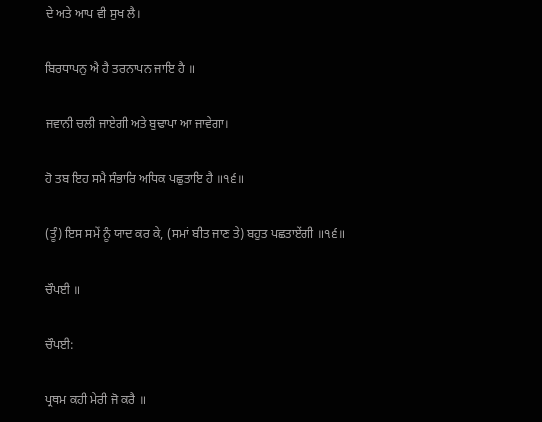ਦੇ ਅਤੇ ਆਪ ਵੀ ਸੁਖ ਲੈ।

ਬਿਰਧਾਪਨੁ ਐ ਹੈ ਤਰਨਾਪਨ ਜਾਇ ਹੈ ॥

ਜਵਾਨੀ ਚਲੀ ਜਾਏਗੀ ਅਤੇ ਬੁਢਾਪਾ ਆ ਜਾਵੇਗਾ।

ਹੋ ਤਬ ਇਹ ਸਮੈ ਸੰਭਾਰਿ ਅਧਿਕ ਪਛੁਤਾਇ ਹੈ ॥੧੬॥

(ਤੂੰ) ਇਸ ਸਮੇਂ ਨੂੰ ਯਾਦ ਕਰ ਕੇ, (ਸਮਾਂ ਬੀਤ ਜਾਣ ਤੇ) ਬਹੁਤ ਪਛਤਾਏਂਗੀ ॥੧੬॥

ਚੌਪਈ ॥

ਚੌਪਈ:

ਪ੍ਰਥਮ ਕਹੀ ਮੇਰੀ ਜੋ ਕਰੈ ॥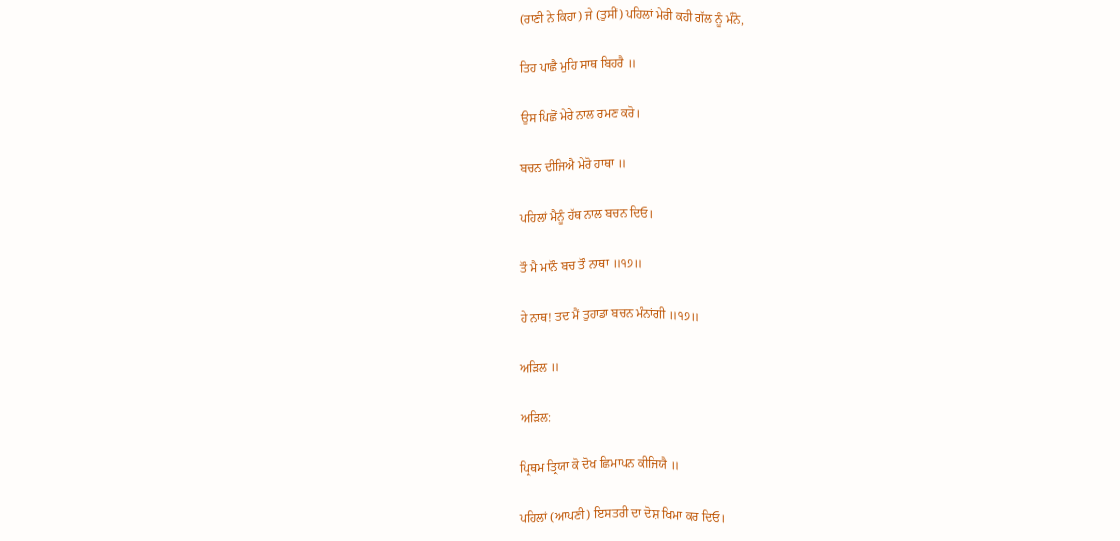(ਰਾਣੀ ਨੇ ਕਿਹਾ) ਜੇ (ਤੁਸੀਂ) ਪਹਿਲਾਂ ਮੇਰੀ ਕਹੀ ਗੱਲ ਨੂੰ ਮੰਨੋ,

ਤਿਹ ਪਾਛੈ ਮੁਹਿ ਸਾਥ ਬਿਹਰੈ ॥

ਉਸ ਪਿਛੋਂ ਮੇਰੇ ਨਾਲ ਰਮਣ ਕਰੋ।

ਬਚਨ ਦੀਜਿਐ ਮੇਰੋ ਹਾਥਾ ॥

ਪਹਿਲਾਂ ਮੈਨੂੰ ਹੱਥ ਨਾਲ ਬਚਨ ਦਿਓ।

ਤੌ ਮੈ ਮਾਨੌ ਬਚ ਤੌ ਨਾਥਾ ॥੧੭॥

ਹੇ ਨਾਥ! ਤਦ ਮੈਂ ਤੁਹਾਡਾ ਬਚਨ ਮੰਨਾਂਗੀ ॥੧੭॥

ਅੜਿਲ ॥

ਅੜਿਲ:

ਪ੍ਰਿਥਮ ਤ੍ਰਿਯਾ ਕੋ ਦੋਖ ਛਿਮਾਪਨ ਕੀਜਿਯੈ ॥

ਪਹਿਲਾਂ (ਆਪਣੀ) ਇਸਤਰੀ ਦਾ ਦੋਸ਼ ਖਿਮਾ ਕਰ ਦਿਓ।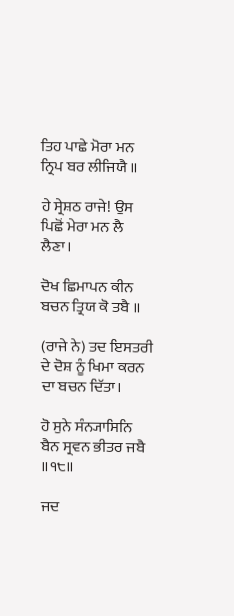ਤਿਹ ਪਾਛੇ ਮੋਰਾ ਮਨ ਨ੍ਰਿਪ ਬਰ ਲੀਜਿਯੈ ॥

ਹੇ ਸ੍ਰੇਸ਼ਠ ਰਾਜੇ! ਉਸ ਪਿਛੋਂ ਮੇਰਾ ਮਨ ਲੈ ਲੈਣਾ।

ਦੋਖ ਛਿਮਾਪਨ ਕੀਨ ਬਚਨ ਤ੍ਰਿਯ ਕੋ ਤਬੈ ॥

(ਰਾਜੇ ਨੇ) ਤਦ ਇਸਤਰੀ ਦੇ ਦੋਸ਼ ਨੂੰ ਖਿਮਾ ਕਰਨ ਦਾ ਬਚਨ ਦਿੱਤਾ।

ਹੋ ਸੁਨੇ ਸੰਨ੍ਯਾਸਿਨਿ ਬੈਨ ਸ੍ਰਵਨ ਭੀਤਰ ਜਬੈ ॥੧੮॥

ਜਦ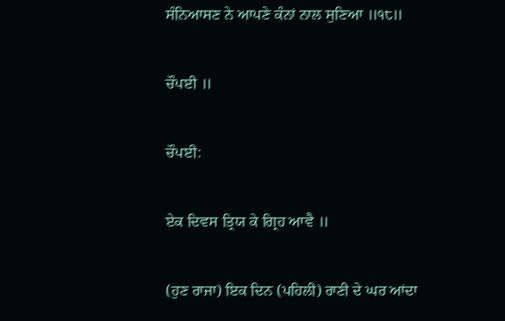ਸੰਨਿਆਸਣ ਨੇ ਆਪਣੇ ਕੰਨਾਂ ਨਾਲ ਸੁਣਿਆ ॥੧੮॥

ਚੌਪਈ ॥

ਚੌਪਈ:

ਏਕ ਦਿਵਸ ਤ੍ਰਿਯ ਕੇ ਗ੍ਰਿਹ ਆਵੈ ॥

(ਹੁਣ ਰਾਜਾ) ਇਕ ਦਿਨ (ਪਹਿਲੀ) ਰਾਣੀ ਦੇ ਘਰ ਆਂਦਾ